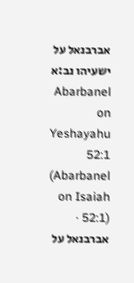אברבנאל על ישעיהו נב:א
Abarbanel on Yeshayahu 52:1 (Abarbanel on Isaiah 52:1) · אברבנאל על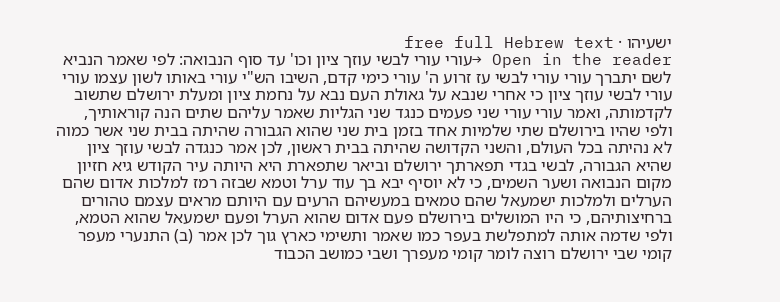ישעיהו · free full Hebrew text
Open in the reader →עורי עורי לבשי עוזך ציון וכו' עד סוף הנבואה: לפי שאמר הנביא לשם יתברך עורי עורי לבשי עז זרוע ה' עורי כימי קדם, השיבו הש"י עורי באותו לשון עצמו עורי עורי לבשי עוזך ציון כי אחרי שנבא על גאולת העם נבא על נחמת ציון ומעלת ירושלם שתשוב לקדמותה, ואמר עורי עורי שני פעמים כנגד שני הגליות שאמר עליהם שתים הנה קוראותיך, ולפי שהיו בירושלם שתי שלמיות אחד בזמן בית שני שהוא הגבורה שהיתה בבית שני אשר כמוה לא נהיתה בכל העולם, והשני הקדושה שהיתה בבית ראשון, לכן אמר כנגדה לבשי עוזך ציון שהיא הגבורה, לבשי בגדי תפארתך ירושלם וביאר שתפארת היא היותה עיר הקודש גיא חזיון מקום הנבואה ושער השמים, כי לא יוסיף יבא בך עוד ערל וטמא שבזה רמז למלכות אדום שהם הערלים ולמלכות ישמעאל שהם טמאים במעשיהם הרעים עם היותם מראים עצמם טהורים ברחיצותיהם, כי היו המושלים בירושלם פעם אדום שהוא הערל ופעם ישמעאל שהוא הטמא, ולפי שדמה אותה למתפלשת בעפר כמו שאמר ותשימי כארץ גוך לכן אמר (ב) התנערי מעפר קומי שבי ירושלם רוצה לומר קומי מעפרך ושבי כמושב הכבוד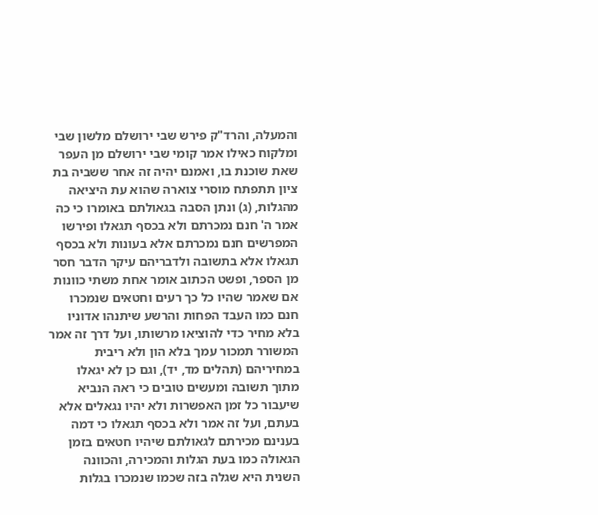והמעלה, והרד"ק פירש שבי ירושלם מלשון שבי ומלקוח כאילו אמר קומי שבי ירושלם מן העפר שאת שוכנת בו, ואמנם יהיה זה אחר ששביה בת ציון תתפתח מוסרי צוארה שהוא עת היציאה מהגלות, (ג) ונתן הסבה בגאולתם באומרו כי כה אמר ה' חנם נמכרתם ולא בכסף תגאלו ופירשו המפרשים חנם נמכרתם אלא בעונות ולא בכסף תגאלו אלא בתשובה ולדבריהם עיקר הדבר חסר מן הספר, ופשט הכתוב אומר אחת משתי כוונות אם שאמר שהיו כל כך רעים וחטאים שנמכרו חנם כמו העבד הפחות והרשע שיתנהו אדוניו בלא מחיר כדי להוציאו מרשותו, ועל דרך זה אמר המשורר תמכור עמך בלא הון ולא ריבית במחיריהם (תהלים מד, יד), וגם כן לא יגאלו מתוך תשובה ומעשים טובים כי ראה הנביא שיעבור כל זמן האפשרות ולא יהיו נגאלים אלא בעתם, ועל זה אמר ולא בכסף תגאלו כי דמה בענינם מכירתם לגאולתם שיהיו חטאים בזמן הגאולה כמו בעת הגלות והמכירה, והכוונה השנית היא שגלה בזה שכמו שנמכרו בגלות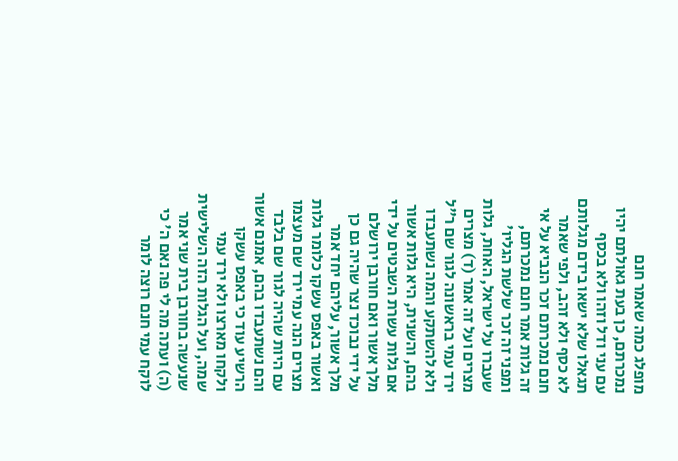מופלג כמה שאמר חנם נמכרתם, כן בעת גאולתם יהיו עם עני ודל וזהו ולא בכסף תגאלו שלא ישאו בידם מגלותם לא כסף ולא זהב, ולפי שאמר חנם נמכרתם זכר הנביא על אי זה גלות אמר חנם נמכרתם, ומפני זה זכר שלשת הגליו' שעברו על ישראל, האחת, גלות מצרים ועל זה אמר (ד) מצרים ירד עמי בראשונה לגור שם ר"ל ולא להשתקע והמה נשתעבדו בהם, והשנית, היא גלות אשור אם גלות עשרת השבטים על ידי מלך אשור ואם חורבן ירושלם על ידי נבוכד נצר שהיה גם כן מלך אשור, עליהם יחד אמר ואשור באפס עשקו כלומר גלות מצרים הנה עמי ירד שם מעצמו עם היות שהיה לגור שם בלבד והם נשתעבדו בהם, אמנם אשור הרשיע עוד כי באפס עשקו ולקחו מארצו ולא ירד עמי שמה, ועל הגלות הזה השלישית שנעשה בחורבן בית שני אמר (ה) ועתה מה לי פה נאם ה' כי לוקח עמי חנם רוצה לומר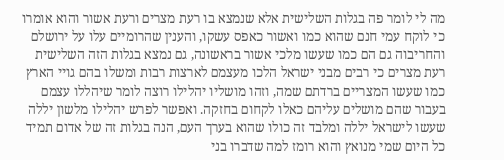מה לי לומר פה בגלות השלישית אלא שנמצא בו רעת מצרים ורעת אשור והוא אומרו כי לוקח עמי חנם שהוא כמו ואשור כאפס עשקו, והענין שהרומיים עלו על ירושלם והחריבוה גם הם כמו שעשו מלכי אשור בראשונה, גם נמצא בגלות הזה השלישית רעת מצרים כי רבים מבני ישראל הלכו מעצמם לארצות רבות ומשלו בהם גויי הארץ כמו שעשו המצריים ברדתם שמה, וזהו מושליו יהלילו רוצה לומר שיהללו עצמם בעבור שהם מושלים עליהם כאלו לקחום בחזקה. ואפשר לפרש יהלילו מלשון יללה שעשו לישראל יללה ומלבד זה כולו שהוא בערך העם, הנה בגלות זה של אדום תמיד כל היום שמי מנואץ והוא רומז למה שדברו בני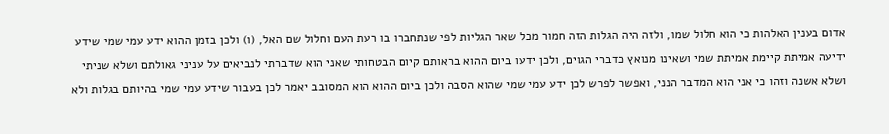אדום בענין האלהות כי הוא חלול שמו, ולזה היה הגלות הזה חמור מכל שאר הגליות לפי שנתחברו בו רעת העם וחלול שם האל, (ו) ולכן בזמן ההוא ידע עמי שמי שידע ידיעה אמיתת קיימת אמיתת שמי ושאינו מנואץ כדברי הגוים, ולכן ידעו ביום ההוא בראותם קיום הבטחותי שאני הוא שדברתי לנביאים על עניני גאולתם ושלא שניתי ושלא אשנה וזהו כי אני הוא המדבר הנני, ואפשר לפרש לכן ידע עמי שמי שהוא הסבה ולכן ביום ההוא הוא המסובב יאמר לכן בעבור שידע עמי שמי בהיותם בגלות ולא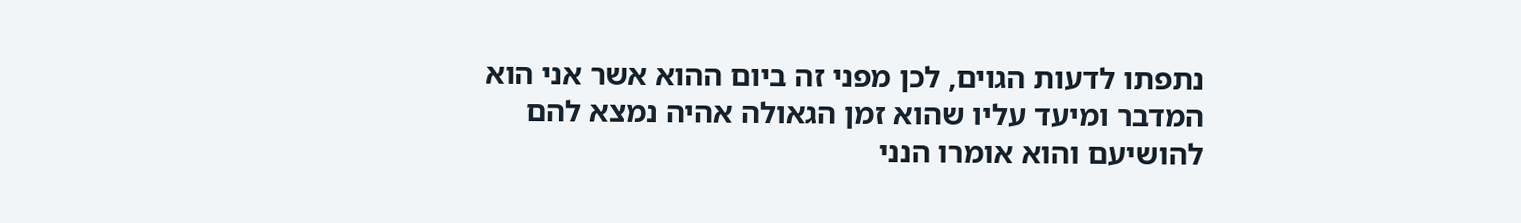נתפתו לדעות הגוים, לכן מפני זה ביום ההוא אשר אני הוא המדבר ומיעד עליו שהוא זמן הגאולה אהיה נמצא להם להושיעם והוא אומרו הנני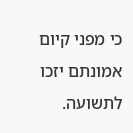כי מפני קיום אמונתם יזכו לתשועה.